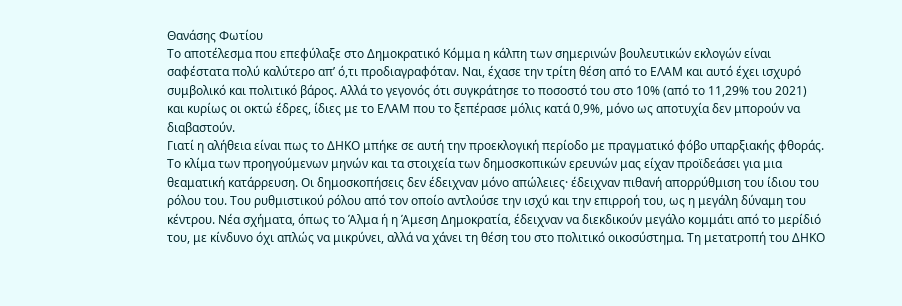Θανάσης Φωτίου
Το αποτέλεσμα που επεφύλαξε στο Δημοκρατικό Κόμμα η κάλπη των σημερινών βουλευτικών εκλογών είναι σαφέστατα πολύ καλύτερο απ’ ό,τι προδιαγραφόταν. Ναι, έχασε την τρίτη θέση από το ΕΛΑΜ και αυτό έχει ισχυρό συμβολικό και πολιτικό βάρος. Αλλά το γεγονός ότι συγκράτησε το ποσοστό του στο 10% (από το 11,29% του 2021) και κυρίως οι οκτώ έδρες, ίδιες με το ΕΛΑΜ που το ξεπέρασε μόλις κατά 0,9%, μόνο ως αποτυχία δεν μπορούν να διαβαστούν.
Γιατί η αλήθεια είναι πως το ΔΗΚΟ μπήκε σε αυτή την προεκλογική περίοδο με πραγματικό φόβο υπαρξιακής φθοράς. Το κλίμα των προηγούμενων μηνών και τα στοιχεία των δημοσκοπικών ερευνών μας είχαν προϊδεάσει για μια θεαματική κατάρρευση. Οι δημοσκοπήσεις δεν έδειχναν μόνο απώλειες· έδειχναν πιθανή απορρύθμιση του ίδιου του ρόλου του. Του ρυθμιστικού ρόλου από τον οποίο αντλούσε την ισχύ και την επιρροή του, ως η μεγάλη δύναμη του κέντρου. Νέα σχήματα, όπως το Άλμα ή η Άμεση Δημοκρατία, έδειχναν να διεκδικούν μεγάλο κομμάτι από το μερίδιό του, με κίνδυνο όχι απλώς να μικρύνει, αλλά να χάνει τη θέση του στο πολιτικό οικοσύστημα. Τη μετατροπή του ΔΗΚΟ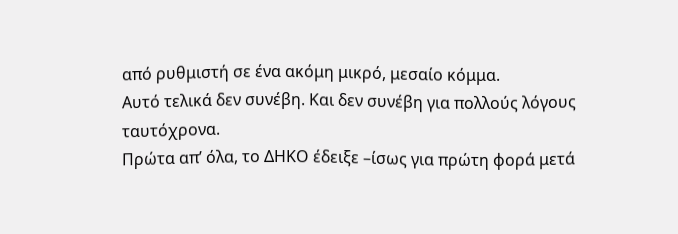από ρυθμιστή σε ένα ακόμη μικρό, μεσαίο κόμμα.
Αυτό τελικά δεν συνέβη. Και δεν συνέβη για πολλούς λόγους ταυτόχρονα.
Πρώτα απ’ όλα, το ΔΗΚΟ έδειξε –ίσως για πρώτη φορά μετά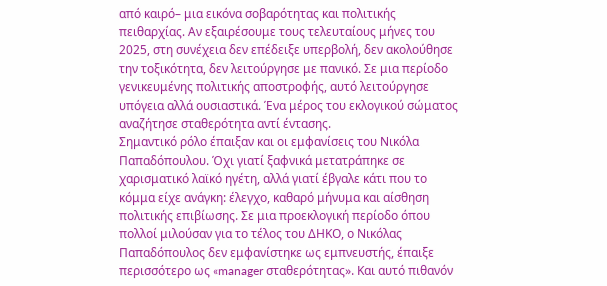από καιρό– μια εικόνα σοβαρότητας και πολιτικής πειθαρχίας. Αν εξαιρέσουμε τους τελευταίους μήνες του 2025, στη συνέχεια δεν επέδειξε υπερβολή, δεν ακολούθησε την τοξικότητα, δεν λειτούργησε με πανικό. Σε μια περίοδο γενικευμένης πολιτικής αποστροφής, αυτό λειτούργησε υπόγεια αλλά ουσιαστικά. Ένα μέρος του εκλογικού σώματος αναζήτησε σταθερότητα αντί έντασης.
Σημαντικό ρόλο έπαιξαν και οι εμφανίσεις του Νικόλα Παπαδόπουλου. Όχι γιατί ξαφνικά μετατράπηκε σε χαρισματικό λαϊκό ηγέτη, αλλά γιατί έβγαλε κάτι που το κόμμα είχε ανάγκη: έλεγχο, καθαρό μήνυμα και αίσθηση πολιτικής επιβίωσης. Σε μια προεκλογική περίοδο όπου πολλοί μιλούσαν για το τέλος του ΔΗΚΟ, ο Νικόλας Παπαδόπουλος δεν εμφανίστηκε ως εμπνευστής, έπαιξε περισσότερο ως «manager σταθερότητας». Και αυτό πιθανόν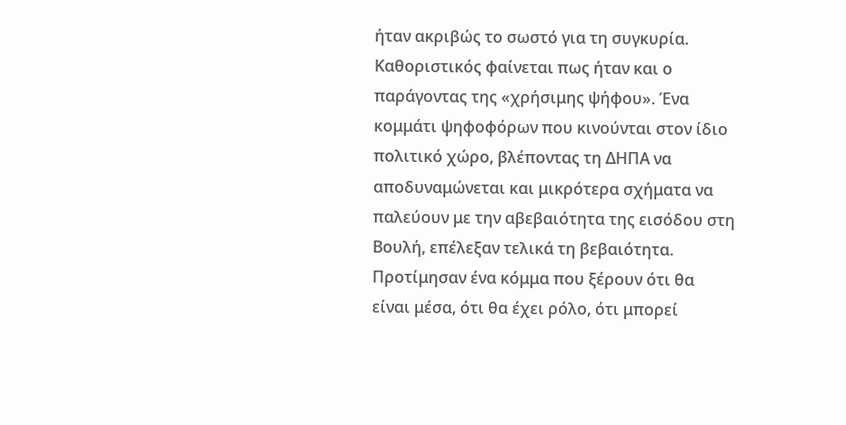ήταν ακριβώς το σωστό για τη συγκυρία.
Καθοριστικός φαίνεται πως ήταν και ο παράγοντας της «χρήσιμης ψήφου». Ένα κομμάτι ψηφοφόρων που κινούνται στον ίδιο πολιτικό χώρο, βλέποντας τη ΔΗΠΑ να αποδυναμώνεται και μικρότερα σχήματα να παλεύουν με την αβεβαιότητα της εισόδου στη Βουλή, επέλεξαν τελικά τη βεβαιότητα. Προτίμησαν ένα κόμμα που ξέρουν ότι θα είναι μέσα, ότι θα έχει ρόλο, ότι μπορεί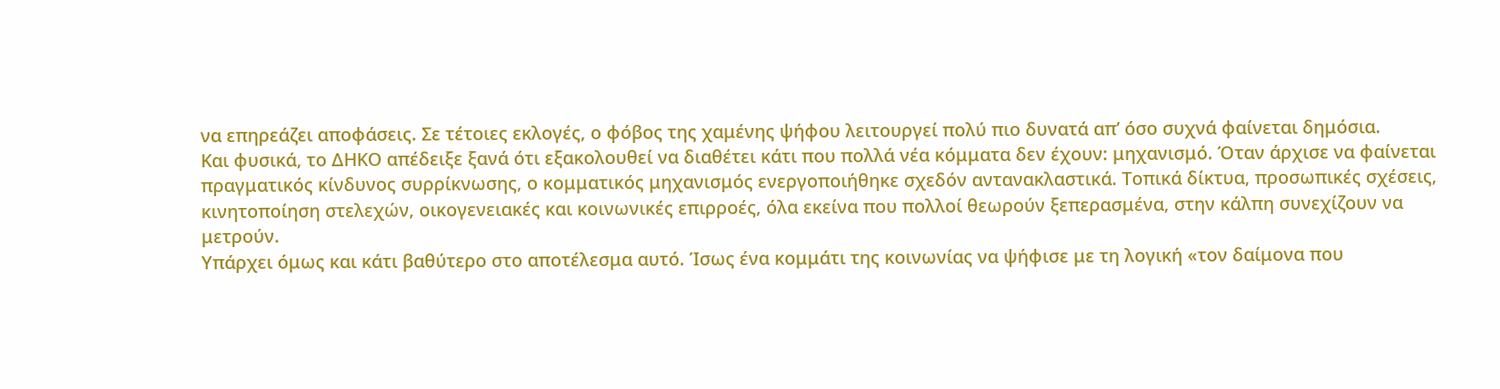να επηρεάζει αποφάσεις. Σε τέτοιες εκλογές, ο φόβος της χαμένης ψήφου λειτουργεί πολύ πιο δυνατά απ’ όσο συχνά φαίνεται δημόσια.
Και φυσικά, το ΔΗΚΟ απέδειξε ξανά ότι εξακολουθεί να διαθέτει κάτι που πολλά νέα κόμματα δεν έχουν: μηχανισμό. Όταν άρχισε να φαίνεται πραγματικός κίνδυνος συρρίκνωσης, ο κομματικός μηχανισμός ενεργοποιήθηκε σχεδόν αντανακλαστικά. Τοπικά δίκτυα, προσωπικές σχέσεις, κινητοποίηση στελεχών, οικογενειακές και κοινωνικές επιρροές, όλα εκείνα που πολλοί θεωρούν ξεπερασμένα, στην κάλπη συνεχίζουν να μετρούν.
Υπάρχει όμως και κάτι βαθύτερο στο αποτέλεσμα αυτό. Ίσως ένα κομμάτι της κοινωνίας να ψήφισε με τη λογική «τον δαίμονα που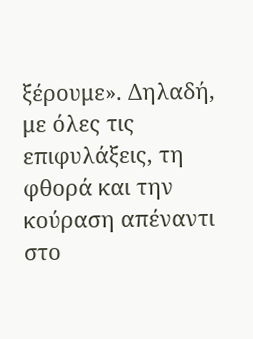ξέρουμε». Δηλαδή, με όλες τις επιφυλάξεις, τη φθορά και την κούραση απέναντι στο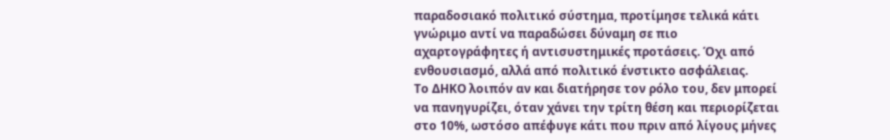παραδοσιακό πολιτικό σύστημα, προτίμησε τελικά κάτι γνώριμο αντί να παραδώσει δύναμη σε πιο αχαρτογράφητες ή αντισυστημικές προτάσεις. Όχι από ενθουσιασμό, αλλά από πολιτικό ένστικτο ασφάλειας.
Το ΔΗΚΟ λοιπόν αν και διατήρησε τον ρόλο του, δεν μπορεί να πανηγυρίζει, όταν χάνει την τρίτη θέση και περιορίζεται στο 10%, ωστόσο απέφυγε κάτι που πριν από λίγους μήνες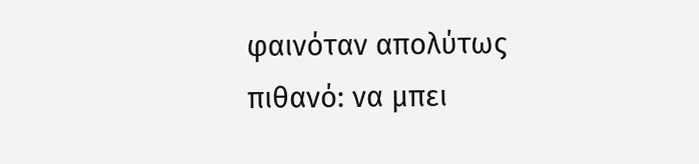φαινόταν απολύτως πιθανό: να μπει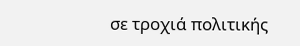σε τροχιά πολιτικής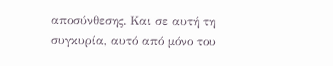αποσύνθεσης. Και σε αυτή τη συγκυρία, αυτό από μόνο του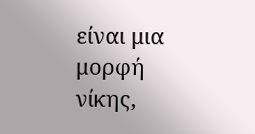είναι μια μορφή νίκης,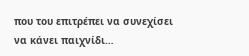που του επιτρέπει να συνεχίσει να κάνει παιχνίδι…